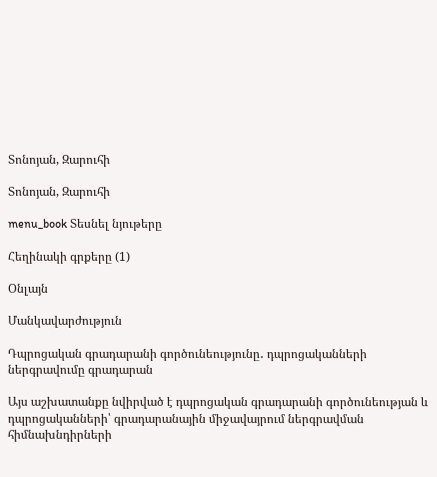Տոնոյան, Զարուհի

Տոնոյան, Զարուհի

menu_book Տեսնել նյութերը

Հեղինակի գրքերը (1)

Օնլայն

Մանկավարժություն

Դպրոցական գրադարանի գործունեությունը․ դպրոցականների ներգրավումը գրադարան

Այս աշխատանքը նվիրված է դպրոցական գրադարանի գործունեության և դպրոցականների՝ գրադարանային միջավայրում ներգրավման հիմնախնդիրների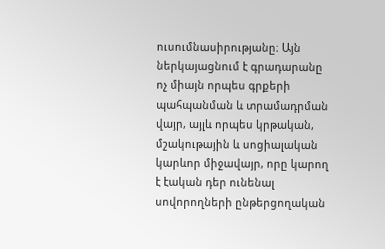ուսումնասիրությանը։ Այն ներկայացնում է գրադարանը ոչ միայն որպես գրքերի պահպանման և տրամադրման վայր, այլև որպես կրթական, մշակութային և սոցիալական կարևոր միջավայր, որը կարող է էական դեր ունենալ սովորողների ընթերցողական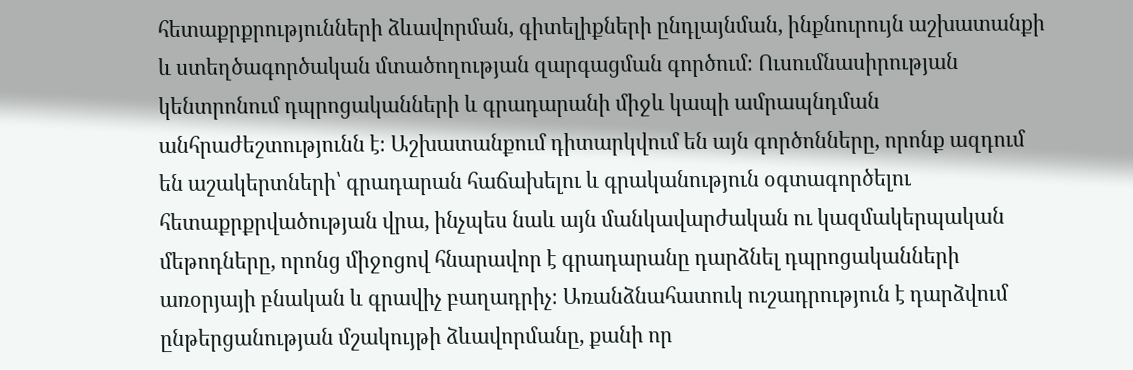հետաքրքրությունների ձևավորման, գիտելիքների ընդլայնման, ինքնուրույն աշխատանքի և ստեղծագործական մտածողության զարգացման գործում։ Ուսումնասիրության կենտրոնում դպրոցականների և գրադարանի միջև կապի ամրապնդման անհրաժեշտությունն է։ Աշխատանքում դիտարկվում են այն գործոնները, որոնք ազդում են աշակերտների՝ գրադարան հաճախելու և գրականություն օգտագործելու հետաքրքրվածության վրա, ինչպես նաև այն մանկավարժական ու կազմակերպական մեթոդները, որոնց միջոցով հնարավոր է գրադարանը դարձնել դպրոցականների առօրյայի բնական և գրավիչ բաղադրիչ։ Առանձնահատուկ ուշադրություն է դարձվում ընթերցանության մշակույթի ձևավորմանը, քանի որ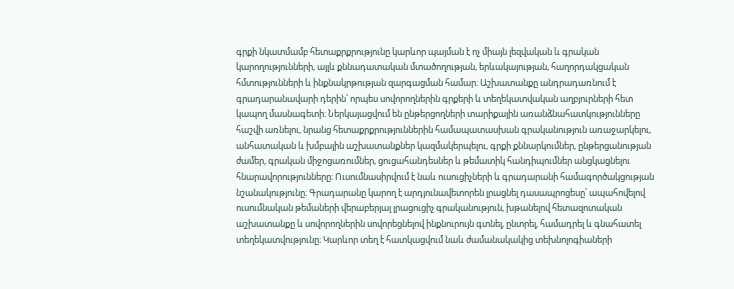գրքի նկատմամբ հետաքրքրությունը կարևոր պայման է ոչ միայն լեզվական և գրական կարողությունների, այլև քննադատական մտածողության, երևակայության, հաղորդակցական հմտությունների և ինքնակրթության զարգացման համար։ Աշխատանքը անդրադառնում է գրադարանավարի դերին՝ որպես սովորողներին գրքերի և տեղեկատվական աղբյուրների հետ կապող մասնագետի։ Ներկայացվում են ընթերցողների տարիքային առանձնահատկությունները հաշվի առնելու, նրանց հետաքրքրություններին համապատասխան գրականություն առաջարկելու, անհատական և խմբային աշխատանքներ կազմակերպելու, գրքի քննարկումներ, ընթերցանության ժամեր, գրական միջոցառումներ, ցուցահանդեսներ և թեմատիկ հանդիպումներ անցկացնելու հնարավորությունները։ Ուսումնասիրվում է նաև ուսուցիչների և գրադարանի համագործակցության նշանակությունը։ Գրադարանը կարող է արդյունավետորեն լրացնել դասապրոցեսը՝ ապահովելով ուսումնական թեմաների վերաբերյալ լրացուցիչ գրականություն, խթանելով հետազոտական աշխատանքը և սովորողներին սովորեցնելով ինքնուրույն գտնել, ընտրել, համադրել և գնահատել տեղեկատվությունը։ Կարևոր տեղ է հատկացվում նաև ժամանակակից տեխնոլոգիաների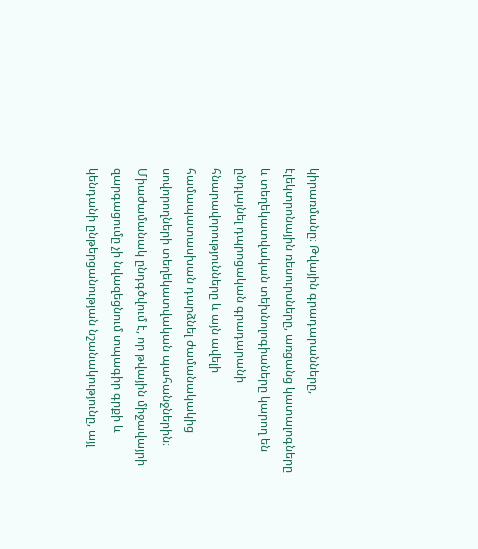կիրառմանը։ Թվային գրադարանները, էլեկտրոնային ռեսուրսները, առցանց կատալոգները և տեղեկատվական տեխնոլոգիաները կարող են ընդլայնել դպրոցական գրադարանի հնարավորությունները և այն ավելի համապատասխան դարձնել ժամանակակից սովորողների տեղեկատվական պահանջներին։ Միաժամանակ ընդգծվում է, որ թվային միջավայրի զարգացումը չի նվազեցնում տպագիր գրքի և կենդանի ընթերցանության նշանակությունը, այլ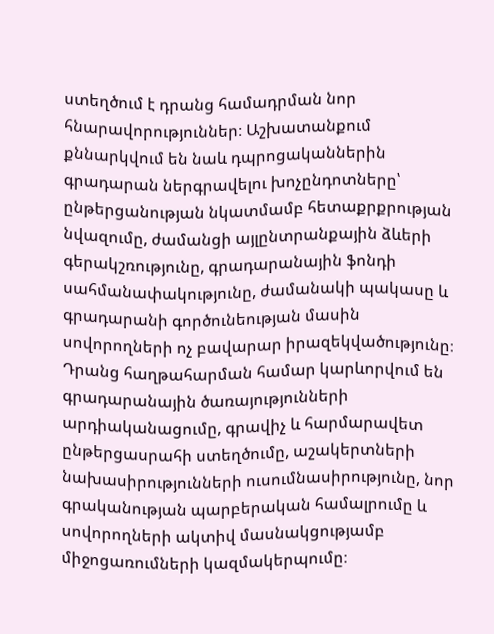ստեղծում է դրանց համադրման նոր հնարավորություններ։ Աշխատանքում քննարկվում են նաև դպրոցականներին գրադարան ներգրավելու խոչընդոտները՝ ընթերցանության նկատմամբ հետաքրքրության նվազումը, ժամանցի այլընտրանքային ձևերի գերակշռությունը, գրադարանային ֆոնդի սահմանափակությունը, ժամանակի պակասը և գրադարանի գործունեության մասին սովորողների ոչ բավարար իրազեկվածությունը։ Դրանց հաղթահարման համար կարևորվում են գրադարանային ծառայությունների արդիականացումը, գրավիչ և հարմարավետ ընթերցասրահի ստեղծումը, աշակերտների նախասիրությունների ուսումնասիրությունը, նոր գրականության պարբերական համալրումը և սովորողների ակտիվ մասնակցությամբ միջոցառումների կազմակերպումը։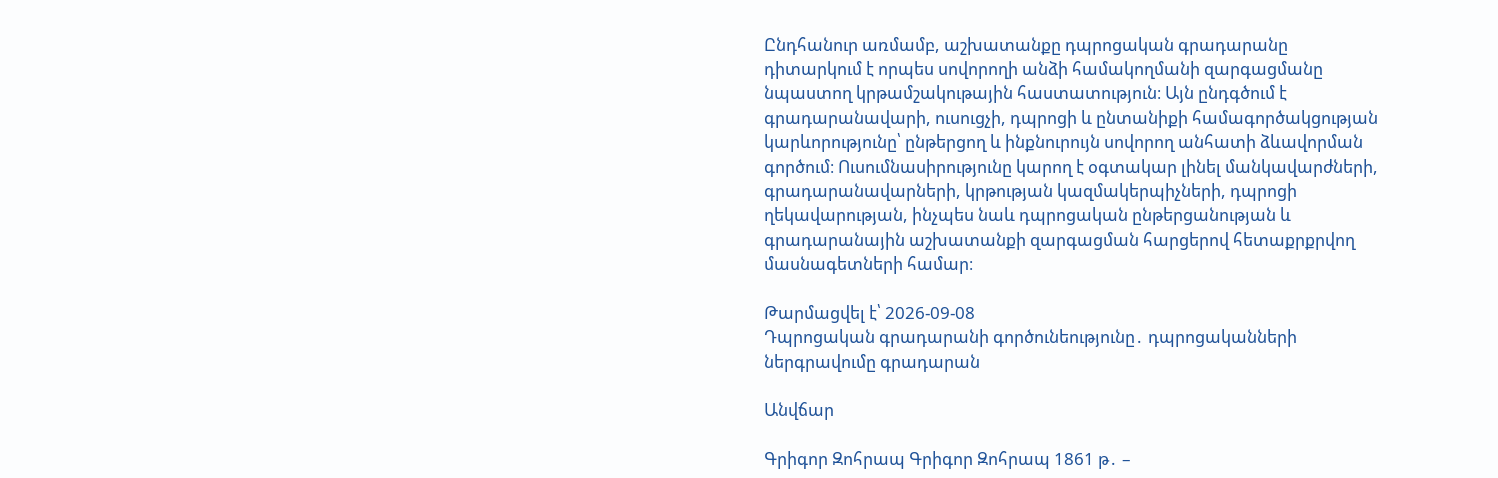Ընդհանուր առմամբ, աշխատանքը դպրոցական գրադարանը դիտարկում է որպես սովորողի անձի համակողմանի զարգացմանը նպաստող կրթամշակութային հաստատություն։ Այն ընդգծում է գրադարանավարի, ուսուցչի, դպրոցի և ընտանիքի համագործակցության կարևորությունը՝ ընթերցող և ինքնուրույն սովորող անհատի ձևավորման գործում։ Ուսումնասիրությունը կարող է օգտակար լինել մանկավարժների, գրադարանավարների, կրթության կազմակերպիչների, դպրոցի ղեկավարության, ինչպես նաև դպրոցական ընթերցանության և գրադարանային աշխատանքի զարգացման հարցերով հետաքրքրվող մասնագետների համար։

Թարմացվել է՝ 2026-09-08
Դպրոցական գրադարանի գործունեությունը․ դպրոցականների ներգրավումը գրադարան

Անվճար

Գրիգոր Զոհրապ Գրիգոր Զոհրապ 1861 թ․ –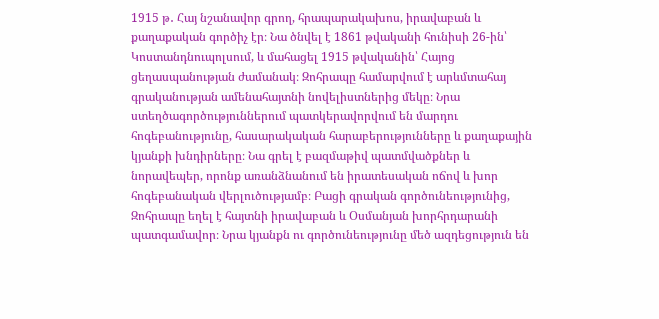1915 թ․ Հայ նշանավոր գրող, հրապարակախոս, իրավաբան և քաղաքական գործիչ էր։ Նա ծնվել է 1861 թվականի հունիսի 26-ին՝ Կոստանդնուպոլսում, և մահացել 1915 թվականին՝ Հայոց ցեղասպանության ժամանակ։ Զոհրապը համարվում է արևմտահայ գրականության ամենահայտնի նովելիստներից մեկը։ Նրա ստեղծագործություններում պատկերավորվում են մարդու հոգեբանությունը, հասարակական հարաբերությունները և քաղաքային կյանքի խնդիրները։ Նա գրել է բազմաթիվ պատմվածքներ և նորավեպեր, որոնք առանձնանում են իրատեսական ոճով և խոր հոգեբանական վերլուծությամբ։ Բացի գրական գործունեությունից, Զոհրապը եղել է հայտնի իրավաբան և Օսմանյան խորհրդարանի պատգամավոր։ Նրա կյանքն ու գործունեությունը մեծ ազդեցություն են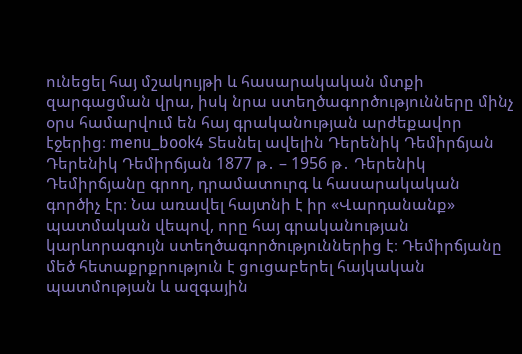ունեցել հայ մշակույթի և հասարակական մտքի զարգացման վրա, իսկ նրա ստեղծագործությունները մինչ օրս համարվում են հայ գրականության արժեքավոր էջերից։ menu_book4 Տեսնել ավելին Դերենիկ Դեմիրճյան Դերենիկ Դեմիրճյան 1877 թ․ – 1956 թ․ Դերենիկ Դեմիրճյանը գրող, դրամատուրգ և հասարակական գործիչ էր։ Նա առավել հայտնի է իր «Վարդանանք» պատմական վեպով, որը հայ գրականության կարևորագույն ստեղծագործություններից է։ Դեմիրճյանը մեծ հետաքրքրություն է ցուցաբերել հայկական պատմության և ազգային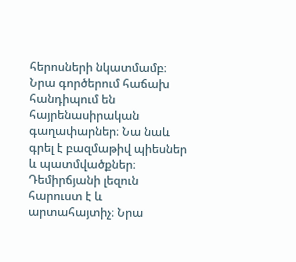հերոսների նկատմամբ։ Նրա գործերում հաճախ հանդիպում են հայրենասիրական գաղափարներ։ Նա նաև գրել է բազմաթիվ պիեսներ և պատմվածքներ։ Դեմիրճյանի լեզուն հարուստ է և արտահայտիչ։ Նրա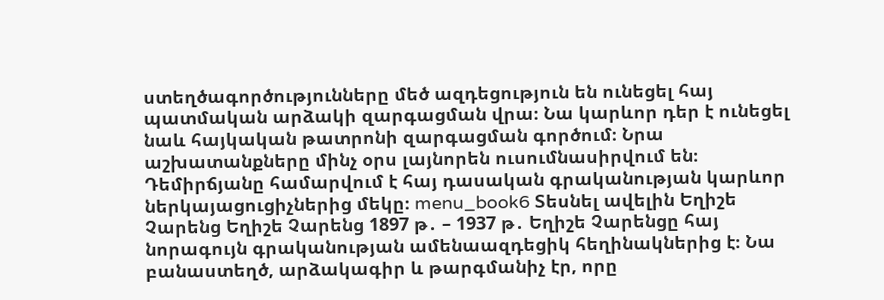ստեղծագործությունները մեծ ազդեցություն են ունեցել հայ պատմական արձակի զարգացման վրա։ Նա կարևոր դեր է ունեցել նաև հայկական թատրոնի զարգացման գործում։ Նրա աշխատանքները մինչ օրս լայնորեն ուսումնասիրվում են։ Դեմիրճյանը համարվում է հայ դասական գրականության կարևոր ներկայացուցիչներից մեկը։ menu_book6 Տեսնել ավելին Եղիշե Չարենց Եղիշե Չարենց 1897 թ․ – 1937 թ․ Եղիշե Չարենցը հայ նորագույն գրականության ամենաազդեցիկ հեղինակներից է։ Նա բանաստեղծ, արձակագիր և թարգմանիչ էր, որը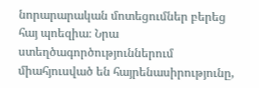նորարարական մոտեցումներ բերեց հայ պոեզիա։ Նրա ստեղծագործություններում միահյուսված են հայրենասիրությունը,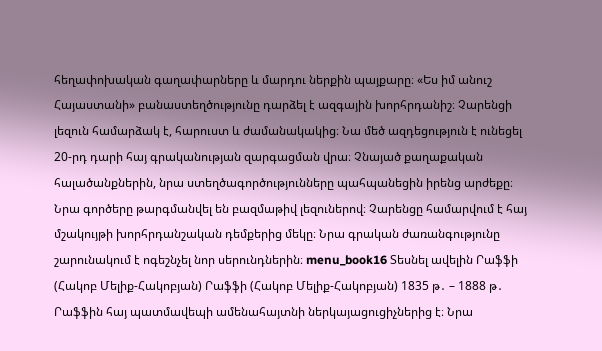հեղափոխական գաղափարները և մարդու ներքին պայքարը։ «Ես իմ անուշ Հայաստանի» բանաստեղծությունը դարձել է ազգային խորհրդանիշ։ Չարենցի լեզուն համարձակ է, հարուստ և ժամանակակից։ Նա մեծ ազդեցություն է ունեցել 20-րդ դարի հայ գրականության զարգացման վրա։ Չնայած քաղաքական հալածանքներին, նրա ստեղծագործությունները պահպանեցին իրենց արժեքը։ Նրա գործերը թարգմանվել են բազմաթիվ լեզուներով։ Չարենցը համարվում է հայ մշակույթի խորհրդանշական դեմքերից մեկը։ Նրա գրական ժառանգությունը շարունակում է ոգեշնչել նոր սերունդներին։ menu_book16 Տեսնել ավելին Րաֆֆի (Հակոբ Մելիք-Հակոբյան) Րաֆֆի (Հակոբ Մելիք-Հակոբյան) 1835 թ․ – 1888 թ․ Րաֆֆին հայ պատմավեպի ամենահայտնի ներկայացուցիչներից է։ Նրա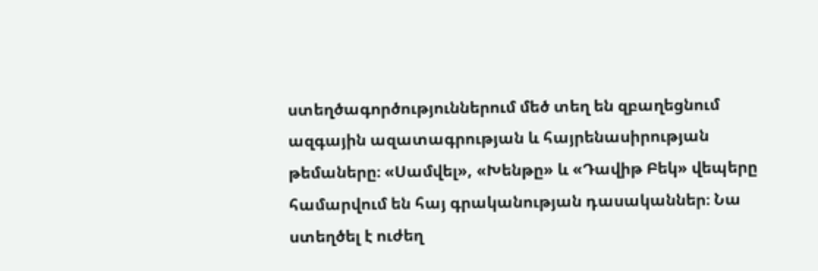ստեղծագործություններում մեծ տեղ են զբաղեցնում ազգային ազատագրության և հայրենասիրության թեմաները։ «Սամվել», «Խենթը» և «Դավիթ Բեկ» վեպերը համարվում են հայ գրականության դասականներ։ Նա ստեղծել է ուժեղ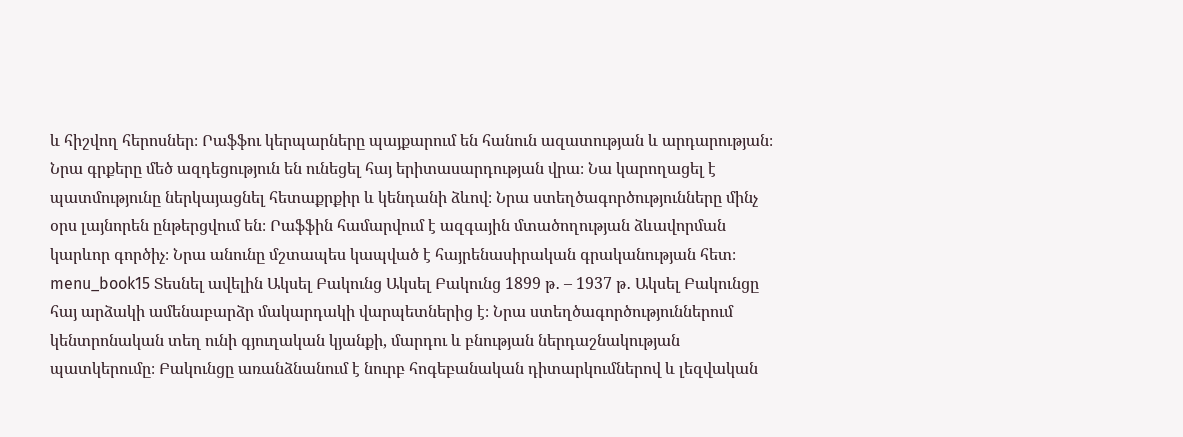և հիշվող հերոսներ։ Րաֆֆու կերպարները պայքարում են հանուն ազատության և արդարության։ Նրա գրքերը մեծ ազդեցություն են ունեցել հայ երիտասարդության վրա։ Նա կարողացել է պատմությունը ներկայացնել հետաքրքիր և կենդանի ձևով։ Նրա ստեղծագործությունները մինչ օրս լայնորեն ընթերցվում են։ Րաֆֆին համարվում է ազգային մտածողության ձևավորման կարևոր գործիչ։ Նրա անունը մշտապես կապված է հայրենասիրական գրականության հետ։ menu_book15 Տեսնել ավելին Ակսել Բակունց Ակսել Բակունց 1899 թ․ – 1937 թ․ Ակսել Բակունցը հայ արձակի ամենաբարձր մակարդակի վարպետներից է։ Նրա ստեղծագործություններում կենտրոնական տեղ ունի գյուղական կյանքի, մարդու և բնության ներդաշնակության պատկերումը։ Բակունցը առանձնանում է նուրբ հոգեբանական դիտարկումներով և լեզվական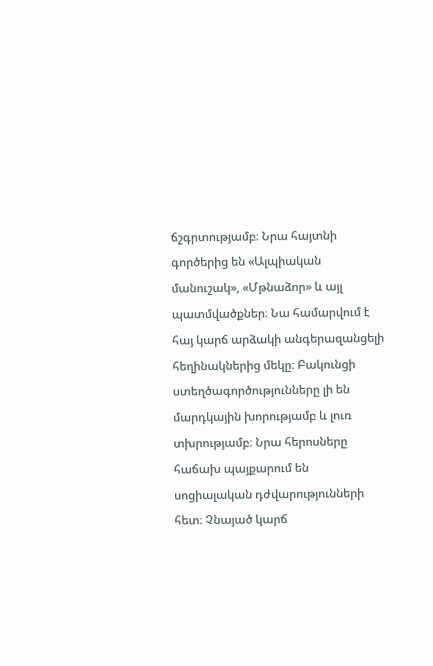ճշգրտությամբ։ Նրա հայտնի գործերից են «Ալպիական մանուշակ», «Մթնաձոր» և այլ պատմվածքներ։ Նա համարվում է հայ կարճ արձակի անգերազանցելի հեղինակներից մեկը։ Բակունցի ստեղծագործությունները լի են մարդկային խորությամբ և լուռ տխրությամբ։ Նրա հերոսները հաճախ պայքարում են սոցիալական դժվարությունների հետ։ Չնայած կարճ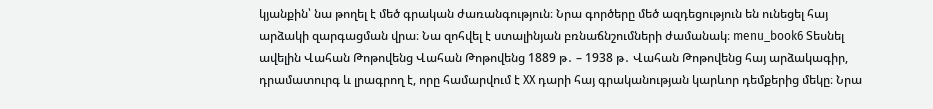կյանքին՝ նա թողել է մեծ գրական ժառանգություն։ Նրա գործերը մեծ ազդեցություն են ունեցել հայ արձակի զարգացման վրա։ Նա զոհվել է ստալինյան բռնաճնշումների ժամանակ։ menu_book6 Տեսնել ավելին Վահան Թոթովենց Վահան Թոթովենց 1889 թ․ – 1938 թ․ Վահան Թոթովենց հայ արձակագիր, դրամատուրգ և լրագրող է, որը համարվում է XX դարի հայ գրականության կարևոր դեմքերից մեկը։ Նրա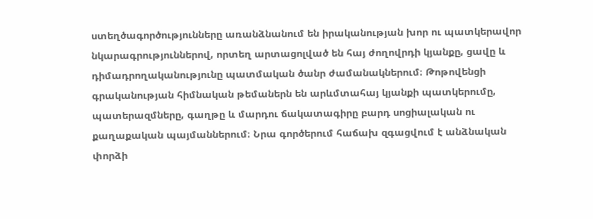ստեղծագործությունները առանձնանում են իրականության խոր ու պատկերավոր նկարագրություններով, որտեղ արտացոլված են հայ ժողովրդի կյանքը, ցավը և դիմադրողականությունը պատմական ծանր ժամանակներում։ Թոթովենցի գրականության հիմնական թեմաներն են արևմտահայ կյանքի պատկերումը, պատերազմները, գաղթը և մարդու ճակատագիրը բարդ սոցիալական ու քաղաքական պայմաններում։ Նրա գործերում հաճախ զգացվում է անձնական փորձի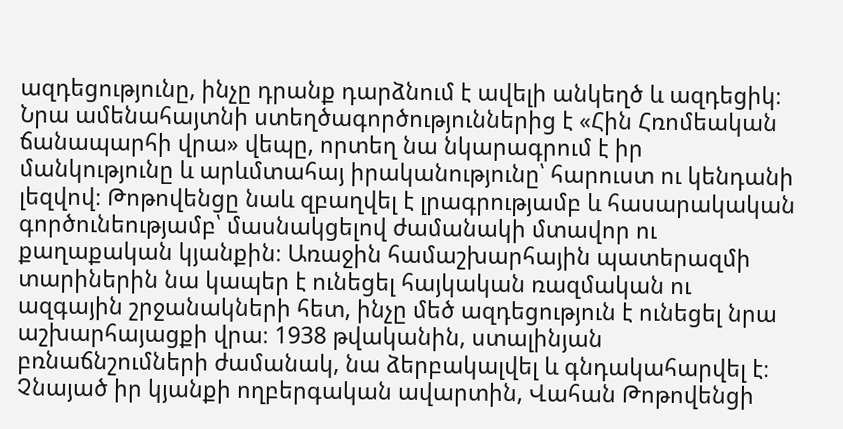ազդեցությունը, ինչը դրանք դարձնում է ավելի անկեղծ և ազդեցիկ։ Նրա ամենահայտնի ստեղծագործություններից է «Հին Հռոմեական ճանապարհի վրա» վեպը, որտեղ նա նկարագրում է իր մանկությունը և արևմտահայ իրականությունը՝ հարուստ ու կենդանի լեզվով։ Թոթովենցը նաև զբաղվել է լրագրությամբ և հասարակական գործունեությամբ՝ մասնակցելով ժամանակի մտավոր ու քաղաքական կյանքին։ Առաջին համաշխարհային պատերազմի տարիներին նա կապեր է ունեցել հայկական ռազմական ու ազգային շրջանակների հետ, ինչը մեծ ազդեցություն է ունեցել նրա աշխարհայացքի վրա։ 1938 թվականին, ստալինյան բռնաճնշումների ժամանակ, նա ձերբակալվել և գնդակահարվել է։ Չնայած իր կյանքի ողբերգական ավարտին, Վահան Թոթովենցի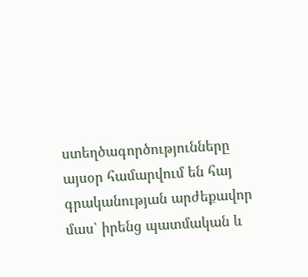ստեղծագործությունները այսօր համարվում են հայ գրականության արժեքավոր մաս՝ իրենց պատմական և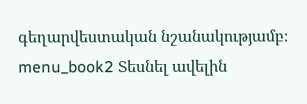գեղարվեստական նշանակությամբ։ menu_book2 Տեսնել ավելին